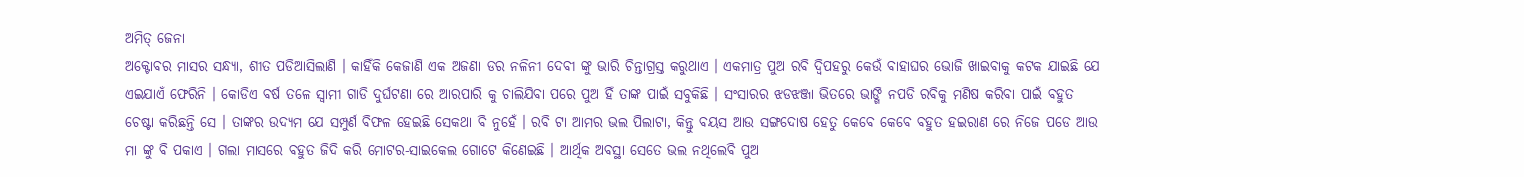ଅମିତ୍ ଜେନା
ଅକ୍ଟୋବର ମାସର ସନ୍ଧ୍ୟା, ଶୀତ ପଡିଆସିଲାଣି । କାହିଁକି କେଜାଣି ଏକ ଅଜଣା ଡର ନଳିନୀ ଦେବୀ ଙ୍କୁ ଭାରି ଚିନ୍ତାଗ୍ରସ୍ତ କରୁଥାଏ । ଏକମାତ୍ର ପୁଅ ରବି ଦ୍ବିପହରୁ କେଉଁ ବାହାଘର ଭୋଜି ଖାଇବାକୁ କଟକ ଯାଇଛି ଯେ ଏଇଯାଏଁ ଫେରିନି । କୋଡିଏ ବର୍ଷ ତଳେ ସ୍ୱାମୀ ଗାଡି ଦୁର୍ଘଟଣା ରେ ଆରପାରି କୁ ଚାଲିଯିବା ପରେ ପୁଅ ହିଁ ତାଙ୍କ ପାଇଁ ସବୁକିଛି । ସଂସାରର ଝଡଝଞ୍ଜା ଭିତରେ ଭାଙ୍ଗି ନପଡି ରବିକୁ ମଣିଷ କରିବା ପାଇଁ ବହୁତ ଚେଷ୍ଟା କରିଛନ୍ତି ସେ । ତାଙ୍କର ଉଦ୍ୟମ ଯେ ସମ୍ପୁର୍ଣ ବିଫଳ ହେଇଛି ସେକଥା ବି ନୁହେଁ । ରବି ଟା ଆମର ଭଲ ପିଲାଟା, କିନ୍ତୁ ବୟସ ଆଉ ସଙ୍ଗଦୋଷ ହେତୁ କେବେ କେବେ ବହୁତ ହଇରାଣ ରେ ନିଜେ ପଡେ ଆଉ ମା ଙ୍କୁ ବି ପକାଏ । ଗଲା ମାସରେ ବହୁତ ଜିଦି କରି ମୋଟର-ସାଇକେଲ ଗୋଟେ କିଣେଇଛି । ଆର୍ଥିକ ଅବସ୍ଥା ସେତେ ଭଲ ନଥିଲେବି ପୁଅ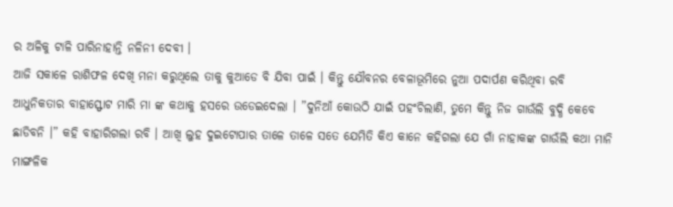ର ଅଳିକୁ ଟାଳି ପାରିନାହାନ୍ତି ନଳିନୀ ଦେବୀ ।
ଆଜି ସକାଳେ ରାଶିଫଳ ଦେଖି ମନା କରୁଥିଲେ ତାକୁ କୁଆଡେ ବି ଯିବା ପାଇଁ । କିନ୍ତୁ ଯୌବନର ବେଳାଭୂମିରେ ନୁଆ ପଦାର୍ପଣ କରିଥିବା ରବି ଆଧୁନିକତାର ବାହାସ୍ଫୋଟ ମାରି ମା ଙ୍କ କଥାକୁ ହସରେ ଉଡେଇଦେଲା । ”ଦୁନିଆଁ କୋଉଠି ଯାଇଁ ପହଂଚିଲାଣି, ତୁମେ କିନ୍ତୁ ନିଜ ଗାଉଁଲି ବୁଦ୍ଧି କେବେ ଛାଡିବନି ।” କହି ବାହାରିଗଲା ରବି । ଆଖି ଲୁହ ଦୁଇଟୋପାର ତାଳେ ତାଳେ ସତେ ଯେମିତି କିଏ କାନେ କହିଗଲା ଯେ ଗାଁ ନାହାକଙ୍କ ଗାଉଁଲି କଥା ମାନି ମାଙ୍ଗଳିକ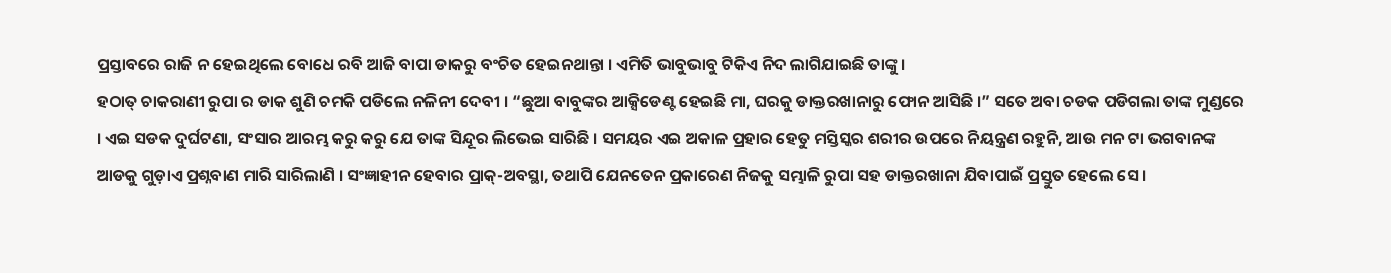ପ୍ରସ୍ତାବରେ ରାଜି ନ ହେଇଥିଲେ ବୋଧେ ରବି ଆଜି ବାପା ଡାକରୁ ବଂଚିତ ହେଇନଥାନ୍ତା । ଏମିତି ଭାବୁଭାବୁ ଟିକିଏ ନିଦ ଲାଗିଯାଇଛି ତାଙ୍କୁ ।
ହଠାତ୍ ଚାକରାଣୀ ରୁପା ର ଡାକ ଶୁଣି ଚମକି ପଡିଲେ ନଳିନୀ ଦେବୀ । “ଛୁଆ ବାବୁଙ୍କର ଆକ୍ସିଡେଣ୍ଟ ହେଇଛି ମା, ଘରକୁ ଡାକ୍ତରଖାନାରୁ ଫୋନ ଆସିଛି ।” ସତେ ଅବା ଚଡକ ପଡିଗଲା ତାଙ୍କ ମୁଣ୍ଡରେ । ଏଇ ସଡକ ଦୁର୍ଘଟଣା, ସଂସାର ଆରମ୍ଭ କରୁ କରୁ ଯେ ତାଙ୍କ ସିନ୍ଦୂର ଲିଭେଇ ସାରିଛି । ସମୟର ଏଇ ଅକାଳ ପ୍ରହାର ହେତୁ ମସ୍ତିସ୍କର ଶରୀର ଉପରେ ନିୟନ୍ତ୍ରଣ ରହୁନି, ଆଉ ମନ ଟା ଭଗବାନଙ୍କ ଆଡକୁ ଗୁଡ଼ାଏ ପ୍ରଶ୍ନବାଣ ମାରି ସାରିଲାଣି । ସଂଜ୍ଞାହୀନ ହେବାର ପ୍ରାକ୍-ଅବସ୍ଥା, ତଥାପି ଯେନତେନ ପ୍ରକାରେଣ ନିଜକୁ ସମ୍ଭାଳି ରୁପା ସହ ଡାକ୍ତରଖାନା ଯିବାପାଇଁ ପ୍ରସ୍ତୁତ ହେଲେ ସେ ।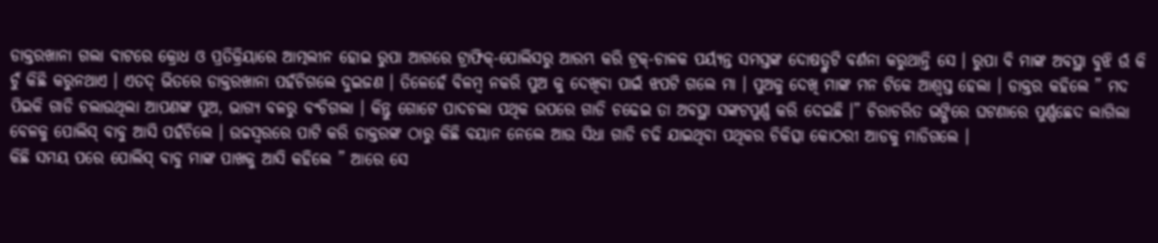ଡାକ୍ତରଖାନା ଗଲା ବାଟରେ କ୍ରୋଧ ଓ ପ୍ରତିକ୍ରିୟାରେ ଆତ୍ମଲୀନ ହୋଇ ରୁପା ଆଗରେ ଟ୍ରାଫିକ୍-ପୋଲିସରୁ ଆରମ୍ଭ କରି ଟ୍ରକ୍-ଚାଳକ ପର୍ୟ୍ୟନ୍ତ ସମସ୍ତଙ୍କ ଦୋଷତ୍ରୁଟି ବର୍ଣନା କରୁଥାନ୍ତି ସେ । ରୁପା ବି ମାଙ୍କ ଅବସ୍ଥା ବୁଝି ଉଁ କି ଚୁଁ କିଛି କରୁନଥାଏ । ଏତଦ୍ ଭିତରେ ଡାକ୍ତରଖାନା ପହଁଚିଗଲେ ଦୁଇଜଣ । ତିଳେହେଁ ବିଳମ୍ବ ନକରି ପୁଅ କୁ ଦେଖିବା ପାଇଁ ଝପଟି ଗଲେ ମା । ପୁଅକୁ ଦେଖି ମାଙ୍କ ମନ ଟିକେ ଆଶ୍ୱସ୍ତ ହେଲା । ଡାକ୍ତର କହିଲେ ” ମଦ ପିଇକି ଗାଡି ଚଲାଉଥିଲା ଆପଣଙ୍କ ପୁଅ, ଭାଗ୍ୟ ବଳରୁ ବଂଚିଗଲା । କିନ୍ତୁ ଗୋଟେ ପାଦଚଲା ପଥିକ ଉପରେ ଗାଡି ଚଢେଇ ତା ଅବସ୍ଥା ସଙ୍କଟପୁର୍ଣ୍ଣ କରି ଦେଇଛି ।” ଚିରାଚରିତ ଭଙ୍ଗିରେ ଘଟଣାରେ ପୁର୍ଣ୍ଣଛେଦ ଲାଗିଲା ବେଳକୁ ପୋଲିସ୍ ବାବୁ ଆସି ପହଁଚିଲେ । ଉଚ୍ଚସ୍ୱରରେ ପାଟି କରି ଡାକ୍ତରଙ୍କ ଠାରୁ କିଛି ବୟାନ ନେଲେ ଆଉ ସିଧା ଗାଡି ଚଢି ଯାଇଥିବା ପଥିକର ଚିକିତ୍ସା କୋଠରୀ ଆଡକୁ ମାଡିଗଲେ ।
କିଛି ସମୟ ପରେ ପୋଲିସ୍ ବାବୁ ମାଙ୍କ ପାଖକୁ ଆସି କହିଲେ ” ଆରେ ସେ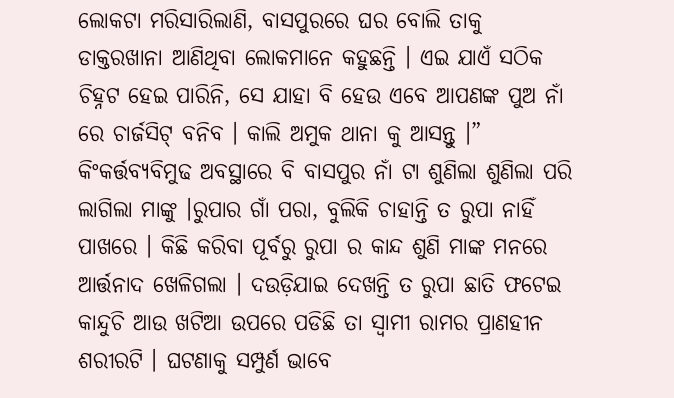ଲୋକଟା ମରିସାରିଲାଣି, ବାସପୁରରେ ଘର ବୋଲି ତାକୁ ଡାକ୍ତରଖାନା ଆଣିଥିବା ଲୋକମାନେ କହୁଛନ୍ତି । ଏଇ ଯାଏଁ ସଠିକ ଚିହ୍ନଟ ହେଇ ପାରିନି, ସେ ଯାହା ବି ହେଉ ଏବେ ଆପଣଙ୍କ ପୁଅ ନାଁ ରେ ଚାର୍ଜସିଟ୍ ବନିବ । କାଲି ଅମୁକ ଥାନା କୁ ଆସନ୍ତୁ ।” କିଂକର୍ତ୍ତବ୍ୟବିମୁଢ ଅବସ୍ଥାରେ ବି ବାସପୁର ନାଁ ଟା ଶୁଣିଲା ଶୁଣିଲା ପରି ଲାଗିଲା ମାଙ୍କୁ ।ରୁପାର ଗାଁ ପରା, ବୁଲିକି ଚାହାନ୍ତି ତ ରୁପା ନାହିଁ ପାଖରେ । କିଛି କରିବା ପୂର୍ବରୁ ରୁପା ର କାନ୍ଦ ଶୁଣି ମାଙ୍କ ମନରେ ଆର୍ତ୍ତନାଦ ଖେଳିଗଲା । ଦଉଡ଼ିଯାଇ ଦେଖନ୍ତି ତ ରୁପା ଛାତି ଫଟେଇ କାନ୍ଦୁଚି ଆଉ ଖଟିଆ ଉପରେ ପଡିଛି ତା ସ୍ୱାମୀ ରାମର ପ୍ରାଣହୀନ ଶରୀରଟି । ଘଟଣାକୁ ସମ୍ପୁର୍ଣ ଭାବେ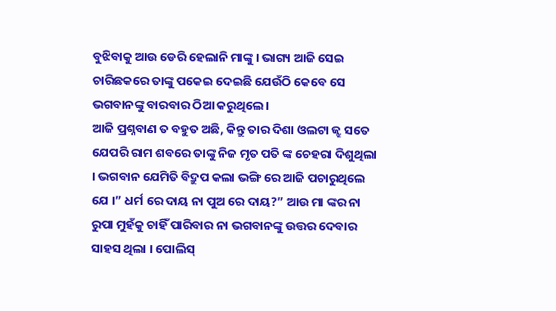ବୁଝିବାକୁ ଆଉ ଡେରି ହେଲାନି ମାଙ୍କୁ । ଭାଗ୍ୟ ଆଜି ସେଇ ଚାରିଛକରେ ତାଙ୍କୁ ପକେଇ ଦେଇଛି ଯେଉଁଠି କେବେ ସେ ଭଗବାନଙ୍କୁ ବାରବାର ଠିଆ କରୁଥିଲେ ।
ଆଜି ପ୍ରଶ୍ନବାଣ ତ ବହୁତ ଅଛି, କିନ୍ତୁ ତାର ଦିଶା ଓଲଟା ଜ୍ଝ ସତେ ଯେପରି ରାମ ଶବରେ ତାଙ୍କୁ ନିଜ ମୃତ ପତି ଙ୍କ ଚେହରା ଦିଶୁଥିଲା । ଭଗବାନ ଯେମିତି ବିଦ୍ରୁପ କଲା ଭଙ୍ଗି ରେ ଆଜି ପଚାରୁଥିଲେ ଯେ ।” ଧର୍ମ ରେ ଦାୟ ନା ପୁଅ ରେ ଦାୟ?” ଆଉ ମା ଙ୍କର ନା ରୁପା ମୁହଁକୁ ଚାହିଁ ପାରିବାର ନା ଭଗବାନଙ୍କୁ ଉତ୍ତର ଦେବାର ସାହସ ଥିଲା । ପୋଲିସ୍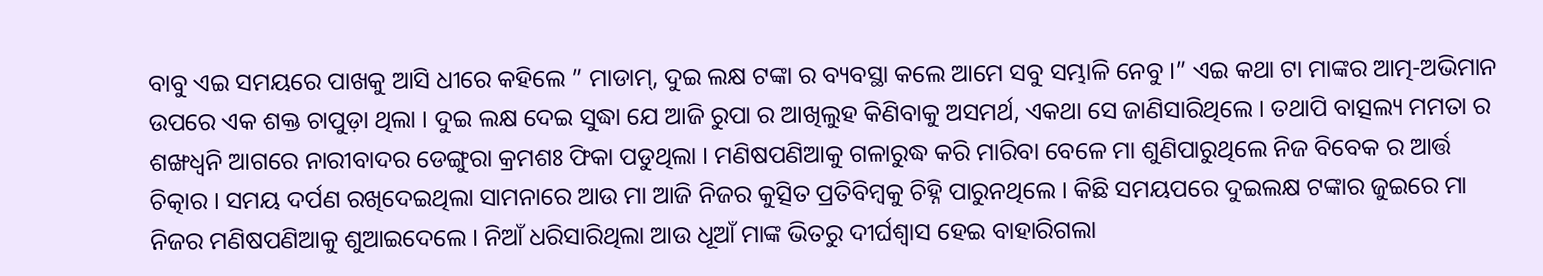ବାବୁ ଏଇ ସମୟରେ ପାଖକୁ ଆସି ଧୀରେ କହିଲେ ” ମାଡାମ୍, ଦୁଇ ଲକ୍ଷ ଟଙ୍କା ର ବ୍ୟବସ୍ଥା କଲେ ଆମେ ସବୁ ସମ୍ଭାଳି ନେବୁ ।” ଏଇ କଥା ଟା ମାଙ୍କର ଆତ୍ମ-ଅଭିମାନ ଉପରେ ଏକ ଶକ୍ତ ଚାପୁଡ଼ା ଥିଲା । ଦୁଇ ଲକ୍ଷ ଦେଇ ସୁଦ୍ଧା ଯେ ଆଜି ରୁପା ର ଆଖିଲୁହ କିଣିବାକୁ ଅସମର୍ଥ, ଏକଥା ସେ ଜାଣିସାରିଥିଲେ । ତଥାପି ବାତ୍ସଲ୍ୟ ମମତା ର ଶଙ୍ଖଧ୍ୱନି ଆଗରେ ନାରୀବାଦର ଡେଙ୍ଗୁରା କ୍ରମଶଃ ଫିକା ପଡୁଥିଲା । ମଣିଷପଣିଆକୁ ଗଳାରୁଦ୍ଧ କରି ମାରିବା ବେଳେ ମା ଶୁଣିପାରୁଥିଲେ ନିଜ ବିବେକ ର ଆର୍ତ୍ତ ଚିତ୍କାର । ସମୟ ଦର୍ପଣ ରଖିଦେଇଥିଲା ସାମନାରେ ଆଉ ମା ଆଜି ନିଜର କୁତ୍ସିତ ପ୍ରତିବିମ୍ବକୁ ଚିହ୍ନି ପାରୁନଥିଲେ । କିଛି ସମୟପରେ ଦୁଇଲକ୍ଷ ଟଙ୍କାର ଜୁଇରେ ମା ନିଜର ମଣିଷପଣିଆକୁ ଶୁଆଇଦେଲେ । ନିଆଁ ଧରିସାରିଥିଲା ଆଉ ଧୂଆଁ ମାଙ୍କ ଭିତରୁ ଦୀର୍ଘଶ୍ଵାସ ହେଇ ବାହାରିଗଲା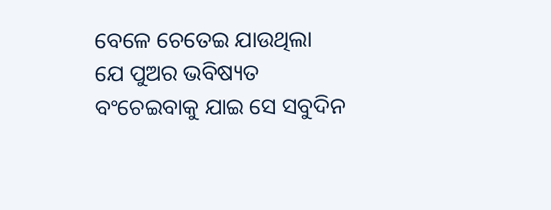ବେଳେ ଚେତେଇ ଯାଉଥିଲା ଯେ ପୁଅର ଭବିଷ୍ୟତ ବଂଚେଇବାକୁ ଯାଇ ସେ ସବୁଦିନ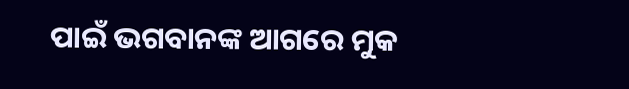ପାଇଁ ଭଗବାନଙ୍କ ଆଗରେ ମୁକ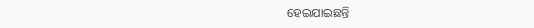ହେଇଯାଇଛନ୍ତି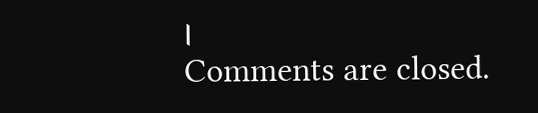।
Comments are closed.